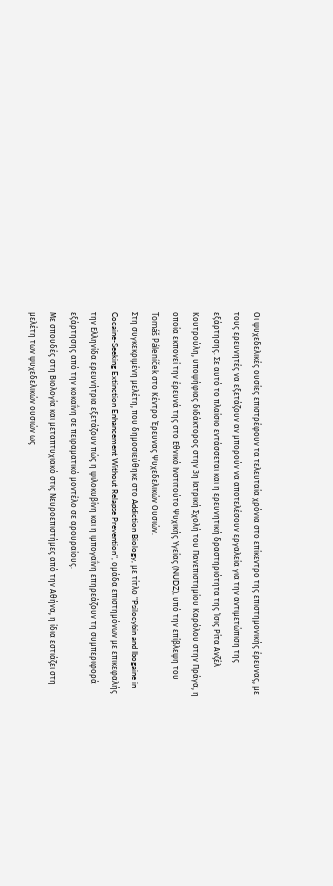Οι ψυχεδελικές ουσίες επιστρέφουν τα τελευταία χρόνια στο επίκεντρο της επιστημονικής έρευνας, με τους ερευνητές να εξετάζουν αν μπορούν να αποτελέσουν εργαλεία για την αντιμετώπιση της εξάρτησης. Σε αυτό το πλαίσιο εντάσσεται και η ερευνητική δραστηριότητα της Ίσις Ρίτα Ανζέλ Κουτρούλη, υποψήφιας διδάκτορος στην 3η Ιατρική Σχολή του Πανεπιστημίου Καρόλου στην Πράγα, η οποία εκπονεί την έρευνά της στο Εθνικό Ινστιτούτο Ψυχικής Υγείας (NUDZ), υπό την επίβλεψη του Tomáš Páleníček στο Κέντρο Έρευνας Ψυχεδελικών Ουσιών.
Στη συγκεκριμένη μελέτη, που δημοσιεύθηκε στο Addiction Biology, με τίτλο "Psilocybin and Ibogaine in Cocaine-Seeking Extinction Enhancement Without Relapse Prevention", ομάδα επιστημόνων με επικεφαλής την Ελληνίδα ερευνήτρια εξετάζουν πώς η ψιλοκυβίνη και η ιμπογαΐνη επηρεάζουν τη συμπεριφορά εξάρτησης από την κοκαΐνη σε πειραματικό μοντέλο σε αρουραίους.
Με σπουδές στη Βιολογία και μεταπτυχιακό στις Νευροεπιστήμες από την Αθήνα, η ίδια εστιάζει στη μελέτη των ψυχεδελικών ουσιών ως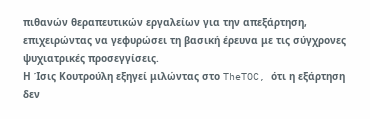πιθανών θεραπευτικών εργαλείων για την απεξάρτηση, επιχειρώντας να γεφυρώσει τη βασική έρευνα με τις σύγχρονες ψυχιατρικές προσεγγίσεις.
Η Ίσις Κουτρούλη εξηγεί μιλώντας στο TheTOC, ότι η εξάρτηση δεν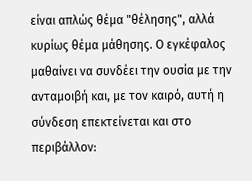είναι απλώς θέμα "θέλησης", αλλά κυρίως θέμα μάθησης. Ο εγκέφαλος μαθαίνει να συνδέει την ουσία με την ανταμοιβή και, με τον καιρό, αυτή η σύνδεση επεκτείνεται και στο περιβάλλον: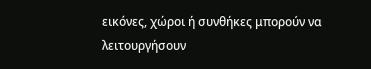εικόνες, χώροι ή συνθήκες μπορούν να λειτουργήσουν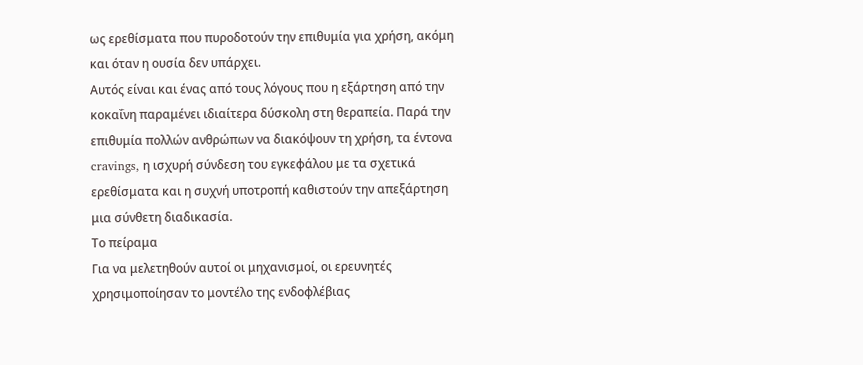ως ερεθίσματα που πυροδοτούν την επιθυμία για χρήση, ακόμη και όταν η ουσία δεν υπάρχει.
Αυτός είναι και ένας από τους λόγους που η εξάρτηση από την κοκαΐνη παραμένει ιδιαίτερα δύσκολη στη θεραπεία. Παρά την επιθυμία πολλών ανθρώπων να διακόψουν τη χρήση, τα έντονα cravings, η ισχυρή σύνδεση του εγκεφάλου με τα σχετικά ερεθίσματα και η συχνή υποτροπή καθιστούν την απεξάρτηση μια σύνθετη διαδικασία.
Το πείραμα
Για να μελετηθούν αυτοί οι μηχανισμοί, οι ερευνητές χρησιμοποίησαν το μοντέλο της ενδοφλέβιας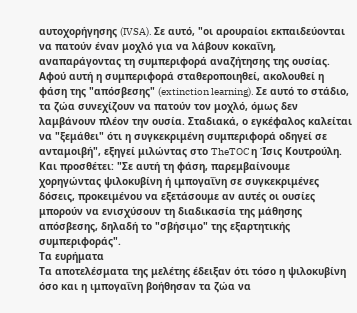αυτοχορήγησης (IVSA). Σε αυτό, "οι αρουραίοι εκπαιδεύονται να πατούν έναν μοχλό για να λάβουν κοκαΐνη, αναπαράγοντας τη συμπεριφορά αναζήτησης της ουσίας. Αφού αυτή η συμπεριφορά σταθεροποιηθεί, ακολουθεί η φάση της "απόσβεσης" (extinction learning). Σε αυτό το στάδιο, τα ζώα συνεχίζουν να πατούν τον μοχλό, όμως δεν λαμβάνουν πλέον την ουσία. Σταδιακά, ο εγκέφαλος καλείται να "ξεμάθει" ότι η συγκεκριμένη συμπεριφορά οδηγεί σε ανταμοιβή", εξηγεί μιλώντας στο TheTOC η Ίσις Κουτρούλη.
Και προσθέτει: "Σε αυτή τη φάση, παρεμβαίνουμε χορηγώντας ψιλοκυβίνη ή ιμπογαΐνη σε συγκεκριμένες δόσεις, προκειμένου να εξετάσουμε αν αυτές οι ουσίες μπορούν να ενισχύσουν τη διαδικασία της μάθησης απόσβεσης, δηλαδή το "σβήσιμο" της εξαρτητικής συμπεριφοράς".
Τα ευρήματα
Τα αποτελέσματα της μελέτης έδειξαν ότι τόσο η ψιλοκυβίνη όσο και η ιμπογαΐνη βοήθησαν τα ζώα να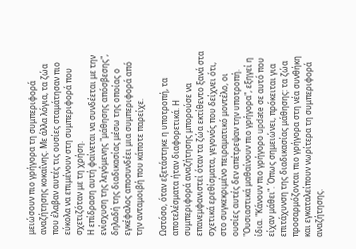μειώσουν πιο γρήγορα τη συμπεριφορά αναζήτησης κοκαΐνης. Με άλλα λόγια, τα ζώα που έλαβαν αυτές τις ουσίες σταμάτησαν πιο εύκολα να επιμένουν στη συμπεριφορά που σχετιζόταν με τη χρήση.
Η επίδραση αυτή φαίνεται να συνδέεται με την ενίσχυση της λεγόμενης "μάθησης απόσβεσης", δηλαδή της διαδικασίας μέσω της οποίας ο εγκέφαλος αποσυνδέει μια συμπεριφορά από την ανταμοιβή που κάποτε παρείχε.

Ωστόσο, όταν εξετάστηκε η υποτροπή, τα αποτελέσματα ήταν διαφορετικά. Η συμπεριφορά αναζήτησης μπορούσε να επανεμφανιστεί όταν τα ζώα εκτίθεντο ξανά στα σχετικά ερεθίσματα, γεγονός που δείχνει ότι, στο συγκεκριμένο πειραματικό μοντέλο, οι ουσίες αυτές δεν απέτρεψαν την υποτροπή.
"Ουσιαστικά μαθαίνουν πιο γρήγορα", εξηγεί η ίδια. "Κάνουν πιο γρήγορο update σε αυτό που είχαν μάθει". Όπως σημειώνει, πρόκειται για επιτάχυνση της διαδικασίας μάθησης: τα ζώα προσαρμόζονται πιο γρήγορα στη νέα συνθήκη και εγκαταλείπουν νωρίτερα τη συμπεριφορά αναζήτησης.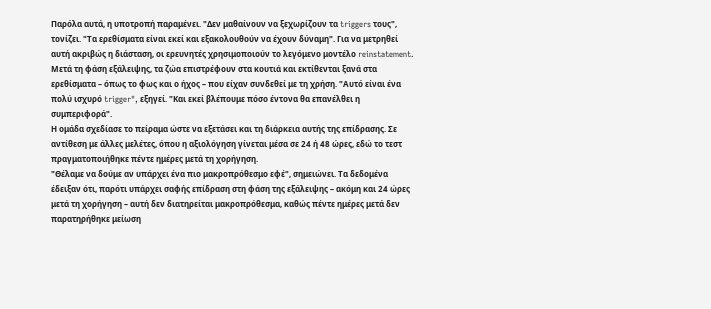Παρόλα αυτά, η υποτροπή παραμένει. "Δεν μαθαίνουν να ξεχωρίζουν τα triggers τους", τονίζει. "Τα ερεθίσματα είναι εκεί και εξακολουθούν να έχουν δύναμη". Για να μετρηθεί αυτή ακριβώς η διάσταση, οι ερευνητές χρησιμοποιούν το λεγόμενο μοντέλο reinstatement. Μετά τη φάση εξάλειψης, τα ζώα επιστρέφουν στα κουτιά και εκτίθενται ξανά στα ερεθίσματα – όπως το φως και ο ήχος – που είχαν συνδεθεί με τη χρήση. "Αυτό είναι ένα πολύ ισχυρό trigger", εξηγεί. "Και εκεί βλέπουμε πόσο έντονα θα επανέλθει η συμπεριφορά".
Η ομάδα σχεδίασε το πείραμα ώστε να εξετάσει και τη διάρκεια αυτής της επίδρασης. Σε αντίθεση με άλλες μελέτες, όπου η αξιολόγηση γίνεται μέσα σε 24 ή 48 ώρες, εδώ το τεστ πραγματοποιήθηκε πέντε ημέρες μετά τη χορήγηση.
"Θέλαμε να δούμε αν υπάρχει ένα πιο μακροπρόθεσμο εφέ", σημειώνει. Τα δεδομένα έδειξαν ότι, παρότι υπάρχει σαφής επίδραση στη φάση της εξάλειψης – ακόμη και 24 ώρες μετά τη χορήγηση – αυτή δεν διατηρείται μακροπρόθεσμα, καθώς πέντε ημέρες μετά δεν παρατηρήθηκε μείωση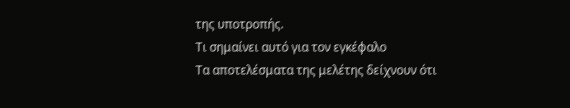της υποτροπής.
Τι σημαίνει αυτό για τον εγκέφαλο
Τα αποτελέσματα της μελέτης δείχνουν ότι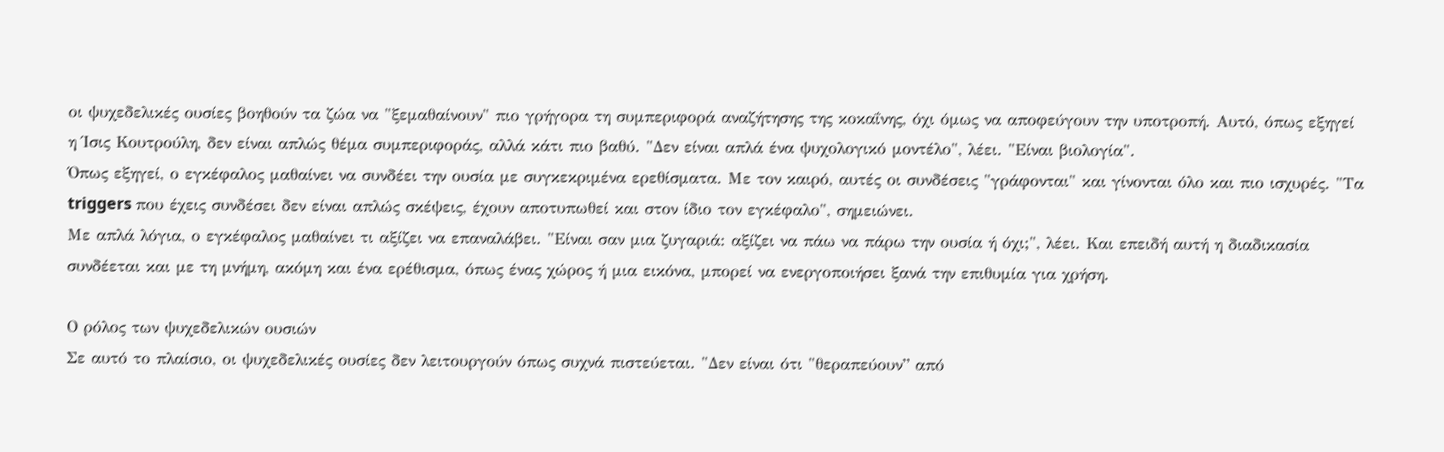οι ψυχεδελικές ουσίες βοηθούν τα ζώα να "ξεμαθαίνουν" πιο γρήγορα τη συμπεριφορά αναζήτησης της κοκαΐνης, όχι όμως να αποφεύγουν την υποτροπή. Αυτό, όπως εξηγεί η Ίσις Κουτρούλη, δεν είναι απλώς θέμα συμπεριφοράς, αλλά κάτι πιο βαθύ. "Δεν είναι απλά ένα ψυχολογικό μοντέλο", λέει. "Είναι βιολογία".
Όπως εξηγεί, ο εγκέφαλος μαθαίνει να συνδέει την ουσία με συγκεκριμένα ερεθίσματα. Με τον καιρό, αυτές οι συνδέσεις "γράφονται" και γίνονται όλο και πιο ισχυρές. "Τα triggers που έχεις συνδέσει δεν είναι απλώς σκέψεις, έχουν αποτυπωθεί και στον ίδιο τον εγκέφαλο", σημειώνει.
Με απλά λόγια, ο εγκέφαλος μαθαίνει τι αξίζει να επαναλάβει. "Είναι σαν μια ζυγαριά: αξίζει να πάω να πάρω την ουσία ή όχι;", λέει. Και επειδή αυτή η διαδικασία συνδέεται και με τη μνήμη, ακόμη και ένα ερέθισμα, όπως ένας χώρος ή μια εικόνα, μπορεί να ενεργοποιήσει ξανά την επιθυμία για χρήση.

Ο ρόλος των ψυχεδελικών ουσιών
Σε αυτό το πλαίσιο, οι ψυχεδελικές ουσίες δεν λειτουργούν όπως συχνά πιστεύεται. "Δεν είναι ότι "θεραπεύουν” από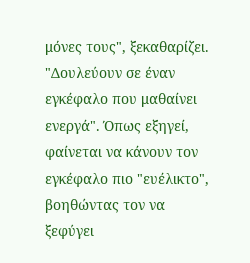μόνες τους", ξεκαθαρίζει. "Δουλεύουν σε έναν εγκέφαλο που μαθαίνει ενεργά". Όπως εξηγεί, φαίνεται να κάνουν τον εγκέφαλο πιο "ευέλικτο", βοηθώντας τον να ξεφύγει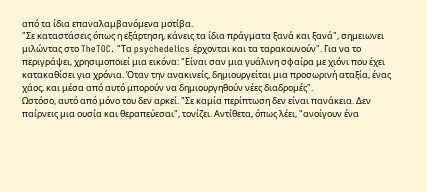από τα ίδια επαναλαμβανόμενα μοτίβα.
"Σε καταστάσεις όπως η εξάρτηση, κάνεις τα ίδια πράγματα ξανά και ξανά", σημειωνει μιλώντας στο TheTOC. "Τα psychedelics έρχονται και τα ταρακουνούν". Για να το περιγράψει, χρησιμοποιεί μια εικόνα: "Είναι σαν μια γυάλινη σφαίρα με χιόνι που έχει κατακαθίσει για χρόνια. Όταν την ανακινείς, δημιουργείται μια προσωρινή αταξία, ένας χάος, και μέσα από αυτό μπορούν να δημιουργηθούν νέες διαδρομές".
Ωστόσο, αυτό από μόνο του δεν αρκεί. "Σε καμία περίπτωση δεν είναι πανάκεια. Δεν παίρνεις μια ουσία και θεραπεύεσαι", τονίζει. Αντίθετα, όπως λέει, "ανοίγουν ένα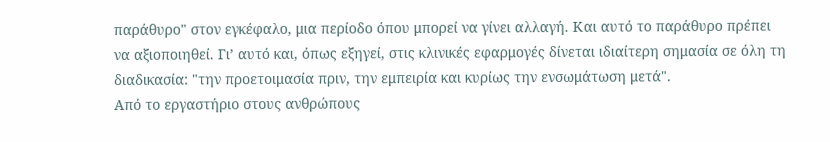παράθυρο" στον εγκέφαλο, μια περίοδο όπου μπορεί να γίνει αλλαγή. Και αυτό το παράθυρο πρέπει να αξιοποιηθεί. Γι’ αυτό και, όπως εξηγεί, στις κλινικές εφαρμογές δίνεται ιδιαίτερη σημασία σε όλη τη διαδικασία: "την προετοιμασία πριν, την εμπειρία και κυρίως την ενσωμάτωση μετά".
Από το εργαστήριο στους ανθρώπους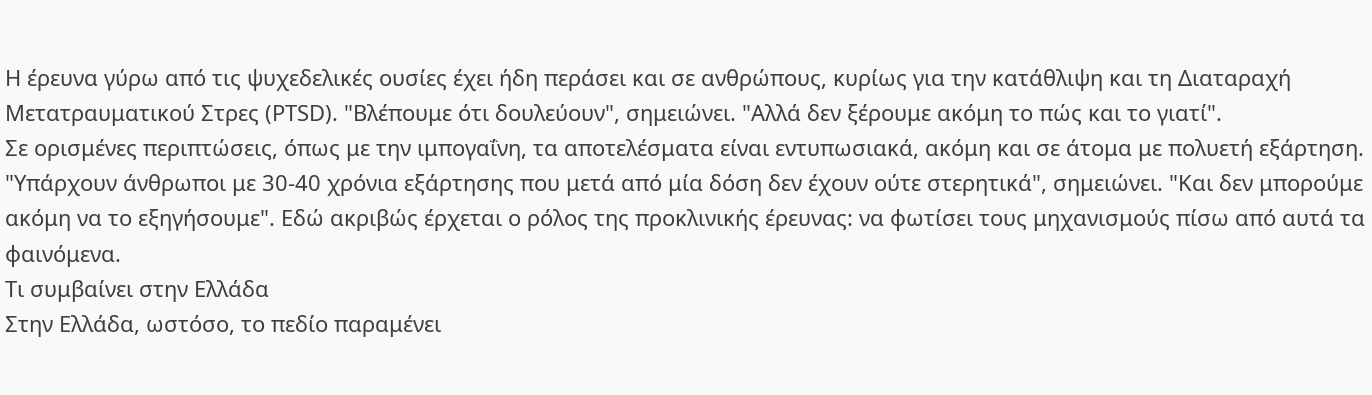Η έρευνα γύρω από τις ψυχεδελικές ουσίες έχει ήδη περάσει και σε ανθρώπους, κυρίως για την κατάθλιψη και τη Διαταραχή Μετατραυματικού Στρες (PTSD). "Βλέπουμε ότι δουλεύουν", σημειώνει. "Αλλά δεν ξέρουμε ακόμη το πώς και το γιατί".
Σε ορισμένες περιπτώσεις, όπως με την ιμπογαΐνη, τα αποτελέσματα είναι εντυπωσιακά, ακόμη και σε άτομα με πολυετή εξάρτηση. "Υπάρχουν άνθρωποι με 30-40 χρόνια εξάρτησης που μετά από μία δόση δεν έχουν ούτε στερητικά", σημειώνει. "Και δεν μπορούμε ακόμη να το εξηγήσουμε". Εδώ ακριβώς έρχεται ο ρόλος της προκλινικής έρευνας: να φωτίσει τους μηχανισμούς πίσω από αυτά τα φαινόμενα.
Τι συμβαίνει στην Ελλάδα
Στην Ελλάδα, ωστόσο, το πεδίο παραμένει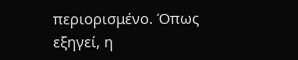περιορισμένο. Όπως εξηγεί, η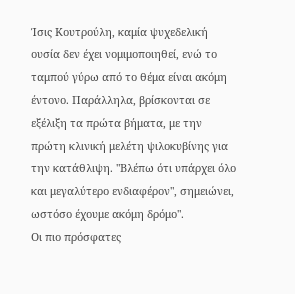Ίσις Κουτρούλη, καμία ψυχεδελική ουσία δεν έχει νομιμοποιηθεί, ενώ το ταμπού γύρω από το θέμα είναι ακόμη έντονο. Παράλληλα, βρίσκονται σε εξέλιξη τα πρώτα βήματα, με την πρώτη κλινική μελέτη ψιλοκυβίνης για την κατάθλιψη. "Βλέπω ότι υπάρχει όλο και μεγαλύτερο ενδιαφέρον", σημειώνει, ωστόσο έχουμε ακόμη δρόμο".
Οι πιο πρόσφατες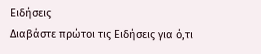Ειδήσεις
Διαβάστε πρώτοι τις Ειδήσεις για ό,τι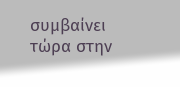συμβαίνει τώρα στην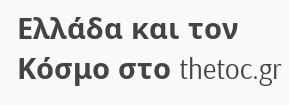Ελλάδα και τον Κόσμο στο thetoc.gr